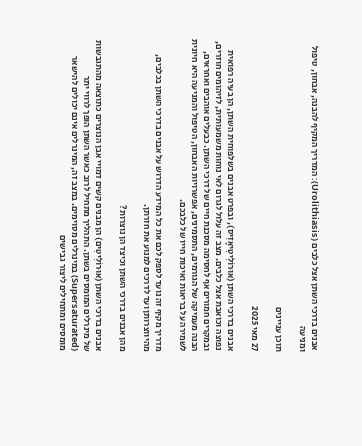אבנים בדרכי השתן אצל כלבים (Urolithiasis): המדריך המקיף להבנה, אבחון, טיפול ומניעה

תוכן עניינים

27 מאי 2025

אבנים בדרכי השתן (אוּרוֹלִיטִיאָזִיס), ובפרט אבנים בשלפוחית השתן, הן בעיה רפואית נפוצה וכואבת אצל כלבים. מצב זה עלול לגרום לאי נוחות משמעותית, לזיהומים חוזרים, ובמקרים חמורים אף לחסימה מסכנת חיים של דרכי השתן. כבעלים אוהבים ואחראים, הבנה מעמיקה של הגורמים, התסמינים, אפשרויות האבחון, הטיפול והמניעה היא חיונית לשמירה על בריאות ואיכות חייו של כלבכם.

מדריך מקיף זה נועד לספק לכם את כל המידע הדרוש על אבנים בדרכי השתן בכלבים, מהיווצרותן ועד לדרכים למנוע את חזרתן.

מהן אבנים בדרכי השתן וכיצד הן נוצרות?

אבנים בדרכי השתן (אוּרוֹלִיטִים) הן מבנים קשים דמויי אבן הנוצרים כתוצאה מהתגבשות של מינרלים המומסים בשתן. התהליך מתחיל לרוב כאשר השתן הופך לרווי יתר (Supersaturated) במינרלים מסוימים. במצב זה, המינרלים אינם יכולים להישאר מומסים ומתחילים ליצור גבישים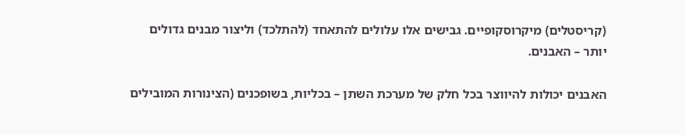(קריסטלים) מיקרוסקופיים. גבישים אלו עלולים להתאחד (להתלכד) וליצור מבנים גדולים יותר – האבנים.

האבנים יכולות להיווצר בכל חלק של מערכת השתן – בכליות, בשופכנים (הצינורות המובילים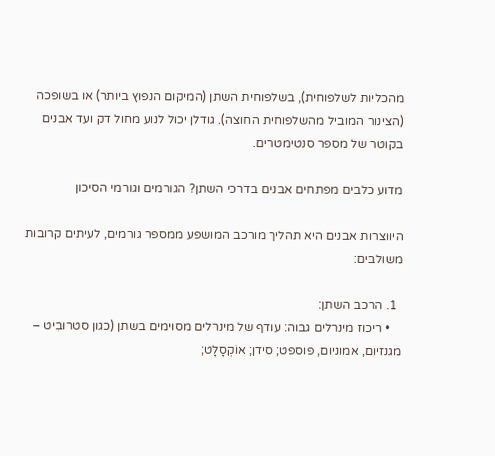מהכליות לשלפוחית), בשלפוחית השתן (המיקום הנפוץ ביותר) או בשופכה (הצינור המוביל מהשלפוחית החוצה). גודלן יכול לנוע מחול דק ועד אבנים בקוטר של מספר סנטימטרים.

מדוע כלבים מפתחים אבנים בדרכי השתן? הגורמים וגורמי הסיכון

היווצרות אבנים היא תהליך מורכב המושפע ממספר גורמים, לעיתים קרובות משולבים:

  1. הרכב השתן:
    • ריכוז מינרלים גבוה: עודף של מינרלים מסוימים בשתן (כגון סטרוּבִיט – מגנזיום, אמוניום, פוספט; סידן; אוֹקְסָלָט;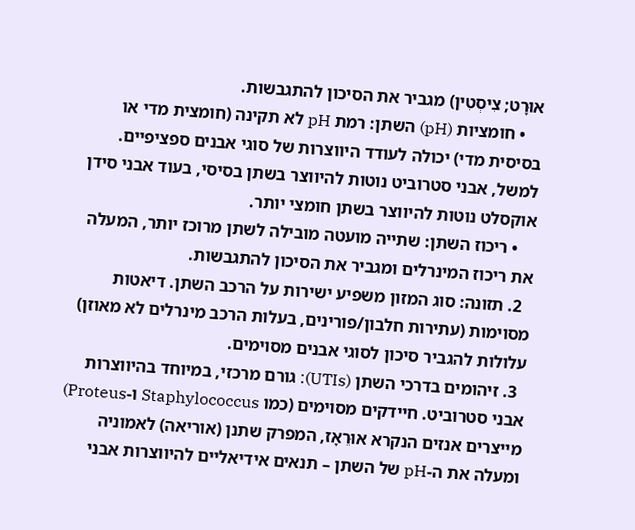אוּרָט; צִיסְטִין) מגביר את הסיכון להתגבשות.
    • חומציות (pH) השתן: רמת pH לא תקינה (חומצית מדי או בסיסית מדי) יכולה לעודד היווצרות של סוגי אבנים ספציפיים. למשל, אבני סטרוביט נוטות להיווצר בשתן בסיסי, בעוד אבני סידן אוקסלט נוטות להיווצר בשתן חומצי יותר.
    • ריכוז השתן: שתייה מועטה מובילה לשתן מרוכז יותר, המעלה את ריכוז המינרלים ומגביר את הסיכון להתגבשות.
  2. תזונה: סוג המזון משפיע ישירות על הרכב השתן. דיאטות מסוימות (עתירות חלבון/פורינים, בעלות הרכב מינרלים לא מאוזן) עלולות להגביר סיכון לסוגי אבנים מסוימים.
  3. זיהומים בדרכי השתן (UTIs): גורם מרכזי, במיוחד בהיווצרות אבני סטרוביט. חיידקים מסוימים (כמו Staphylococcus ו-Proteus) מייצרים אנזים הנקרא אוּרֵאָז, המפרק שתנן (אוריאה) לאמוניה ומעלה את ה-pH של השתן – תנאים אידיאליים להיווצרות אבני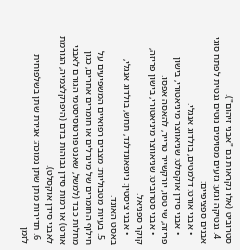סטרוביט (אלו נקראות גם "אבני זיהום").
  4. גנטיקה וגזע: גזעים מסוימים נוטים גנטית לפתח סוגי אבנים ספציפיים:
    • אבני אורט: דלמטים, בולדוג אנגלי.
    • אבני סידן אוקסלט: שניאווצר מיניאטורי, בישון פריזה, שי טסו, יורקשייר טרייר, להאסה אפסו.
    • אבני סטרוביט: שניאווצר מיניאטורי, בישון פריזה, קוקר ספניאל.
    • אבני ציסטין: ניופאונדלנד, תחש, בולדוג אנגלי, באסט האונד.
  5. בעיות מטבוליות: מצבים רפואיים המשפיעים על חילוף החומרים של מינרלים או חומרים אחרים, כגון מחלות כבד (למשל, שאנט פורטוסיסטמי הגורם לאבני אורט) או רמות סידן גבוהות בדם (היפרקלצמיה, הגורמת לאבני סידן אוקסלט).
  6. תדירות מתן שתן נמוכה: אגירת שתן בשלפוחית לזמן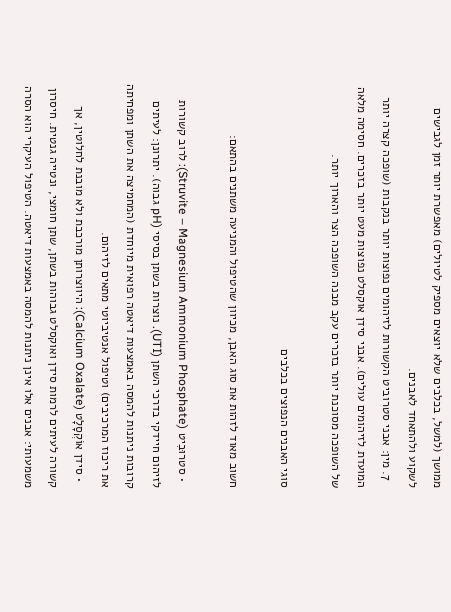ממושך (למשל, בכלבים שלא יוצאים מספיק לטיולים) מאפשרת יותר זמן לגבישים לשקוע ולהתאחד לאבנים.
  7. מין: אבני סטרוביט הקשורות לזיהומים נפוצות יותר בנקבות (שופכה קצרה יותר המועדת לזיהומים עולים). אבני סידן אוקסלט נפוצות מעט יותר בזכרים. חסימה מלאה של השופכה מסוכנת יותר בזכרים עקב מבנה השופכה הצר והארוך יותר.

סוגי האבנים הנפוצים בכלבים

חשוב מאוד לזהות את סוג האבן, מכיוון שהטיפול והמניעה משתנים בהתאם:

  • סטרוּבִיט (Struvite – Magnesium Ammonium Phosphate): לרוב קשורות לזיהום חיידקי בדרכי השתן (UTI). נוצרות בשתן בסיסי (pH גבוה). יתרונן: לעיתים קרובות ניתנות להמסה באמצעות דיאטה רפואית מיוחדת (המחמיצה את השתן ומפחיתה את ריכוז המרכיבים) וטיפול אנטיביוטי מתאים לזיהום.
  • סידן אוֹקְסָלָט (Calcium Oxalate): היווצרותן מורכבת ולא מובנת לחלוטין, אך קשורה לעיתים לרמות סידן ואוקסלט גבוהות בשתן, שתן חומצי, ונטייה גנטית. חיסרון משמעותי: אבנים אלו אינן ניתנות להמסה באמצעות דיאטה. הטיפול העיקרי הוא הסרה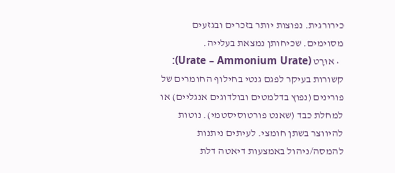כירורגית. נפוצות יותר בזכרים ובגזעים מסוימים. שכיחותן נמצאת בעלייה.
  • אוּרָט (Urate – Ammonium Urate): קשורות בעיקר לפגם גנטי בחילוף החומרים של פורינים (נפוץ בדלמטים ובולדוגים אנגליים) או למחלת כבד (שאנט פורטוסיסטמי). נוטות להיווצר בשתן חומצי. לעיתים ניתנות להמסה/ניהול באמצעות דיאטה דלת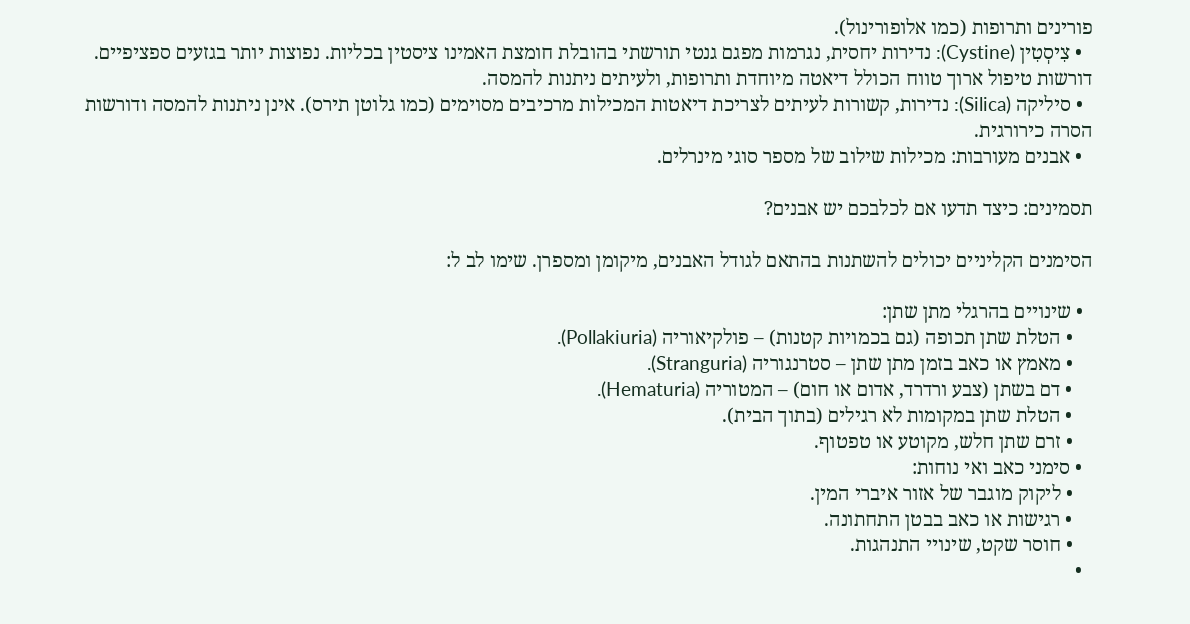פורינים ותרופות (כמו אלופורינול).
  • צִיסְטִין (Cystine): נדירות יחסית, נגרמות מפגם גנטי תורשתי בהובלת חומצת האמינו ציסטין בכליות. נפוצות יותר בגזעים ספציפיים. דורשות טיפול ארוך טווח הכולל דיאטה מיוחדת ותרופות, ולעיתים ניתנות להמסה.
  • סיליקה (Silica): נדירות, קשורות לעיתים לצריכת דיאטות המכילות מרכיבים מסוימים (כמו גלוטן תירס). אינן ניתנות להמסה ודורשות הסרה כירורגית.
  • אבנים מעורבות: מכילות שילוב של מספר סוגי מינרלים.

תסמינים: כיצד תדעו אם לכלבכם יש אבנים?

הסימנים הקליניים יכולים להשתנות בהתאם לגודל האבנים, מיקומן ומספרן. שימו לב ל:

  • שינויים בהרגלי מתן שתן:
    • הטלת שתן תכופה (גם בכמויות קטנות) – פולקיאוריה (Pollakiuria).
    • מאמץ או כאב בזמן מתן שתן – סטרנגוריה (Stranguria).
    • דם בשתן (צבע ורדרד, אדום או חום) – המטוריה (Hematuria).
    • הטלת שתן במקומות לא רגילים (בתוך הבית).
    • זרם שתן חלש, מקוטע או טפטוף.
  • סימני כאב ואי נוחות:
    • ליקוק מוגבר של אזור איברי המין.
    • רגישות או כאב בבטן התחתונה.
    • חוסר שקט, שינויי התנהגות.
  •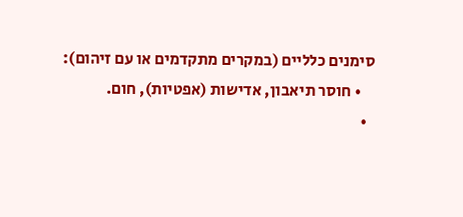סימנים כלליים (במקרים מתקדמים או עם זיהום):
    • חוסר תיאבון, אדישות (אפטיות), חום.
  •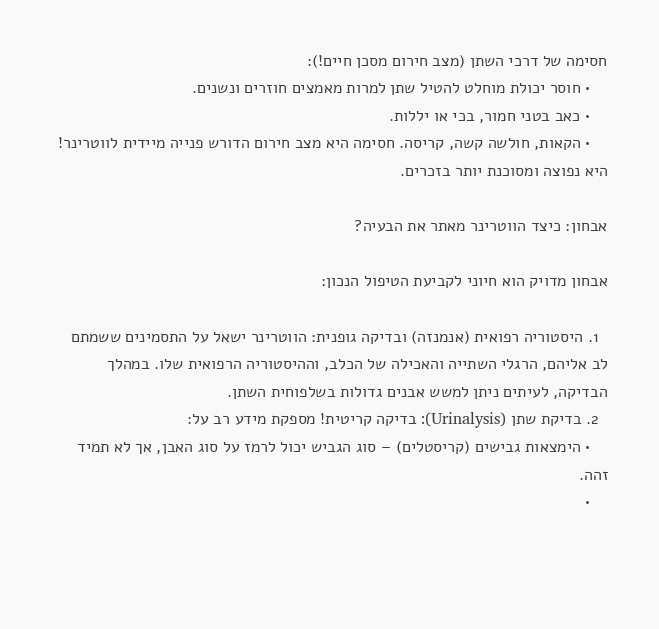חסימה של דרכי השתן (מצב חירום מסכן חיים!):
    • חוסר יכולת מוחלט להטיל שתן למרות מאמצים חוזרים ונשנים.
    • כאב בטני חמור, בכי או יללות.
    • הקאות, חולשה קשה, קריסה. חסימה היא מצב חירום הדורש פנייה מיידית לווטרינר! היא נפוצה ומסוכנת יותר בזכרים.

אבחון: כיצד הווטרינר מאתר את הבעיה?

אבחון מדויק הוא חיוני לקביעת הטיפול הנכון:

  1. היסטוריה רפואית (אנמנזה) ובדיקה גופנית: הווטרינר ישאל על התסמינים ששמתם לב אליהם, הרגלי השתייה והאכילה של הכלב, וההיסטוריה הרפואית שלו. במהלך הבדיקה, לעיתים ניתן למשש אבנים גדולות בשלפוחית השתן.
  2. בדיקת שתן (Urinalysis): בדיקה קריטית! מספקת מידע רב על:
    • הימצאות גבישים (קריסטלים) – סוג הגביש יכול לרמז על סוג האבן, אך לא תמיד זהה.
    •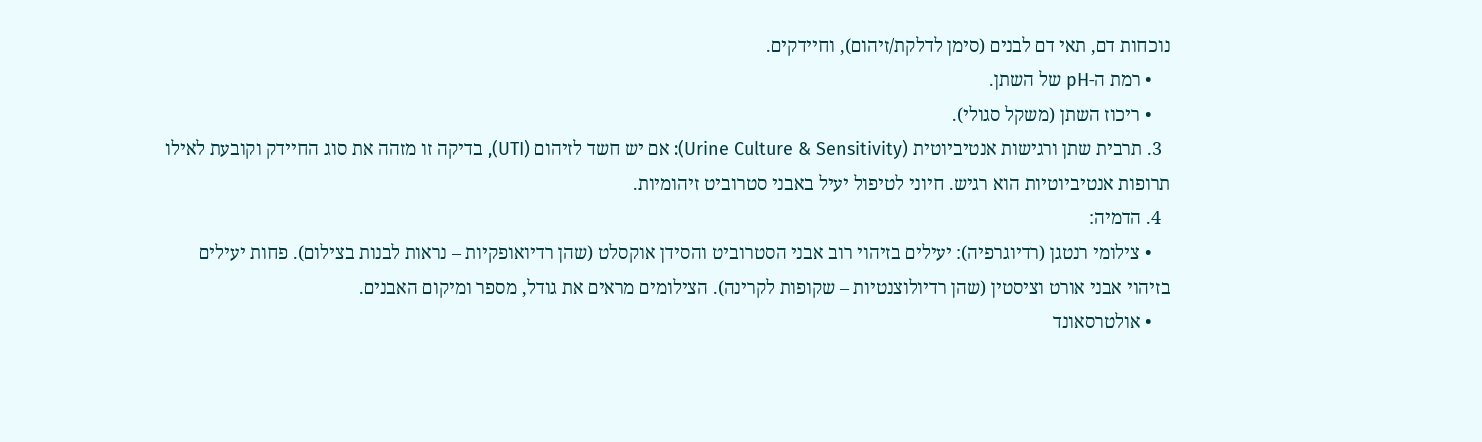נוכחות דם, תאי דם לבנים (סימן לדלקת/זיהום), וחיידקים.
    • רמת ה-pH של השתן.
    • ריכוז השתן (משקל סגולי).
  3. תרבית שתן ורגישות אנטיביוטית (Urine Culture & Sensitivity): אם יש חשד לזיהום (UTI), בדיקה זו מזהה את סוג החיידק וקובעת לאילו תרופות אנטיביוטיות הוא רגיש. חיוני לטיפול יעיל באבני סטרוביט זיהומיות.
  4. הדמיה:
    • צילומי רנטגן (רדיוגרפיה): יעילים בזיהוי רוב אבני הסטרוביט והסידן אוקסלט (שהן רדיואופקיות – נראות לבנות בצילום). פחות יעילים בזיהוי אבני אורט וציסטין (שהן רדיולוצנטיות – שקופות לקרינה). הצילומים מראים את גודל, מספר ומיקום האבנים.
    • אולטרסאונד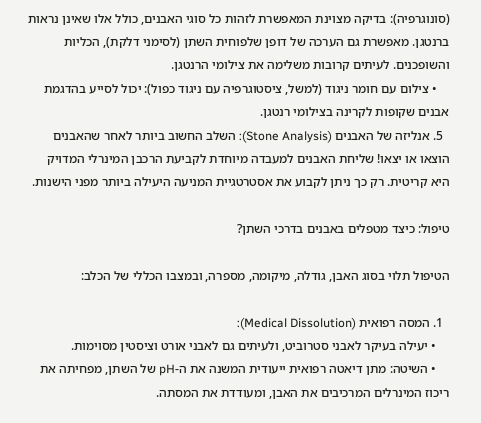(סונוגרפיה): בדיקה מצוינת המאפשרת לזהות כל סוגי האבנים, כולל אלו שאינן נראות ברנטגן. מאפשרת גם הערכה של דופן שלפוחית השתן (לסימני דלקת), הכליות והשופכנים. לעיתים קרובות משלימה את צילומי הרנטגן.
    • צילום עם חומר ניגוד (למשל, ציסטוגרפיה עם ניגוד כפול): יכול לסייע בהדגמת אבנים שקופות לקרינה בצילומי רנטגן.
  5. אנליזה של האבנים (Stone Analysis): השלב החשוב ביותר לאחר שהאבנים הוצאו או יצאו! שליחת האבנים למעבדה מיוחדת לקביעת הרכבן המינרלי המדויק היא קריטית. רק כך ניתן לקבוע את אסטרטגיית המניעה היעילה ביותר מפני הישנות.

טיפול: כיצד מטפלים באבנים בדרכי השתן?

הטיפול תלוי בסוג האבן, גודלה, מיקומה, מספרה, ובמצבו הכללי של הכלב:

  1. המסה רפואית (Medical Dissolution):
    • יעילה בעיקר לאבני סטרוביט, ולעיתים גם לאבני אורט וציסטין מסוימות.
    • השיטה: מתן דיאטה רפואית ייעודית המשנה את ה-pH של השתן, מפחיתה את ריכוז המינרלים המרכיבים את האבן, ומעודדת את המסתה.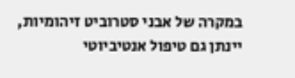במקרה של אבני סטרוביט זיהומיות, יינתן גם טיפול אנטיביוטי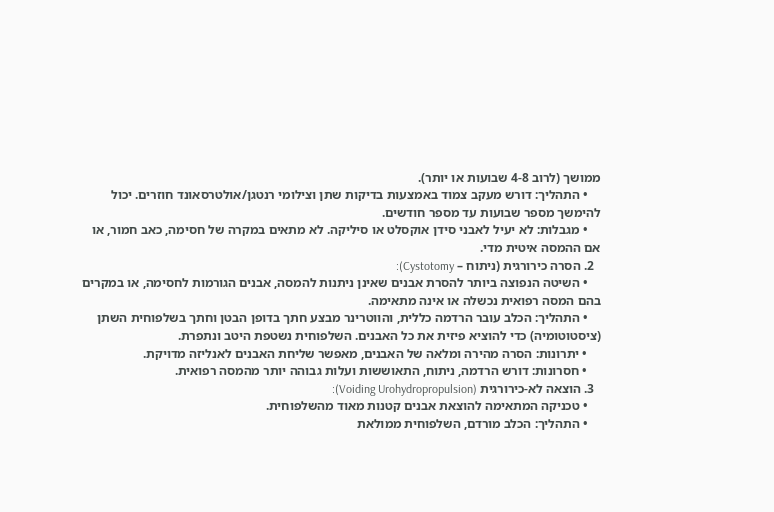ממושך (לרוב 4-8 שבועות או יותר).
    • התהליך: דורש מעקב צמוד באמצעות בדיקות שתן וצילומי רנטגן/אולטרסאונד חוזרים. יכול להימשך מספר שבועות עד מספר חודשים.
    • מגבלות: לא יעיל לאבני סידן אוקסלט או סיליקה. לא מתאים במקרה של חסימה, כאב חמור, או אם ההמסה איטית מדי.
  2. הסרה כירורגית (ניתוח – Cystotomy):
    • השיטה הנפוצה ביותר להסרת אבנים שאינן ניתנות להמסה, אבנים הגורמות לחסימה, או במקרים בהם המסה רפואית נכשלה או אינה מתאימה.
    • התהליך: הכלב עובר הרדמה כללית, והווטרינר מבצע חתך בדופן הבטן וחתך בשלפוחית השתן (ציסטוטומיה) כדי להוציא פיזית את כל האבנים. השלפוחית נשטפת היטב ונתפרת.
    • יתרונות: הסרה מהירה ומלאה של האבנים, מאפשר שליחת האבנים לאנליזה מדויקת.
    • חסרונות: דורש הרדמה, ניתוח, התאוששות ועלות גבוהה יותר מהמסה רפואית.
  3. הוצאה לא-כירורגית (Voiding Urohydropropulsion):
    • טכניקה המתאימה להוצאת אבנים קטנות מאוד מהשלפוחית.
    • התהליך: הכלב מורדם, השלפוחית ממולאת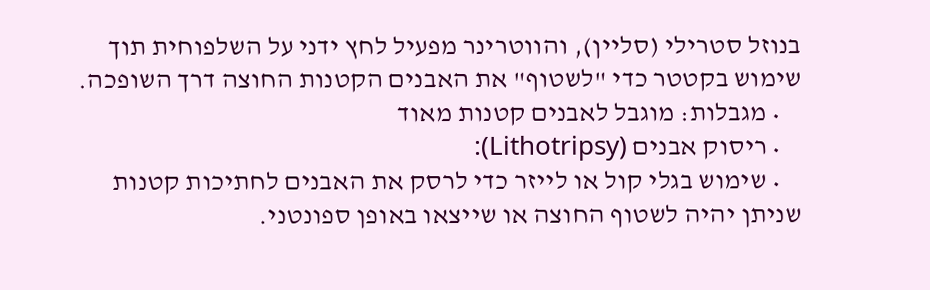בנוזל סטרילי (סליין), והווטרינר מפעיל לחץ ידני על השלפוחית תוך שימוש בקטטר כדי "לשטוף" את האבנים הקטנות החוצה דרך השופכה.
    • מגבלות: מוגבל לאבנים קטנות מאוד
    • ריסוק אבנים (Lithotripsy):
    • שימוש בגלי קול או לייזר כדי לרסק את האבנים לחתיכות קטנות שניתן יהיה לשטוף החוצה או שייצאו באופן ספונטני.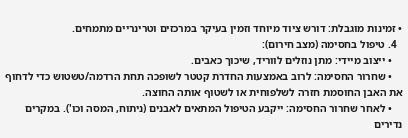• זמינות מוגבלת: דורש ציוד מיוחד וזמין בעיקר במרכזים וטרינריים מתמחים.
  4. טיפול בחסימה (מצב חירום):
    • ייצוב מיידי: מתן נוזלים לווריד, שיכוך כאבים.
    • שחרור החסימה: לרוב באמצעות החדרת קטטר לשופכה תחת הרדמה/טשטוש כדי לדחוף את האבן החוסמת חזרה לשלפוחית או לשטוף אותה החוצה.
    • לאחר שחרור החסימה: ייקבע הטיפול המתאים לאבנים (ניתוח, המסה וכו'). במקרים נדירים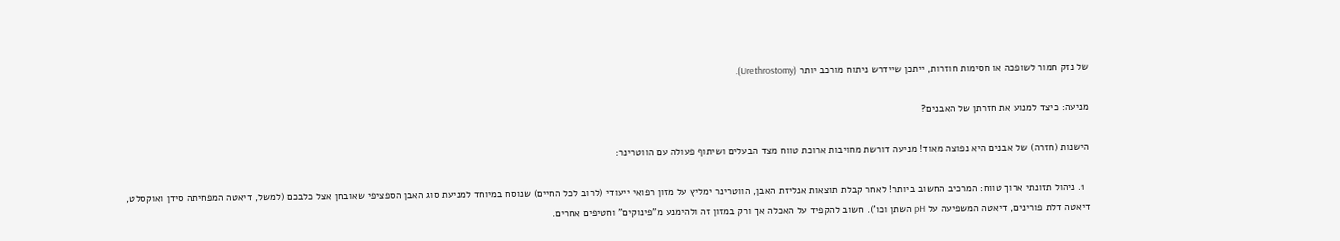של נזק חמור לשופכה או חסימות חוזרות, ייתכן שיידרש ניתוח מורכב יותר (Urethrostomy).

מניעה: כיצד למנוע את חזרתן של האבנים?

הישנות (חזרה) של אבנים היא נפוצה מאוד! מניעה דורשת מחויבות ארוכת טווח מצד הבעלים ושיתוף פעולה עם הווטרינר:

  1. ניהול תזונתי ארוך טווח: המרכיב החשוב ביותר! לאחר קבלת תוצאות אנליזת האבן, הווטרינר ימליץ על מזון רפואי ייעודי (לרוב לכל החיים) שנוסח במיוחד למניעת סוג האבן הספציפי שאובחן אצל כלבכם (למשל, דיאטה המפחיתה סידן ואוקסלט, דיאטה דלת פורינים, דיאטה המשפיעה על pH השתן וכו'). חשוב להקפיד על האכלה אך ורק במזון זה ולהימנע מ"פינוקים" וחטיפים אחרים.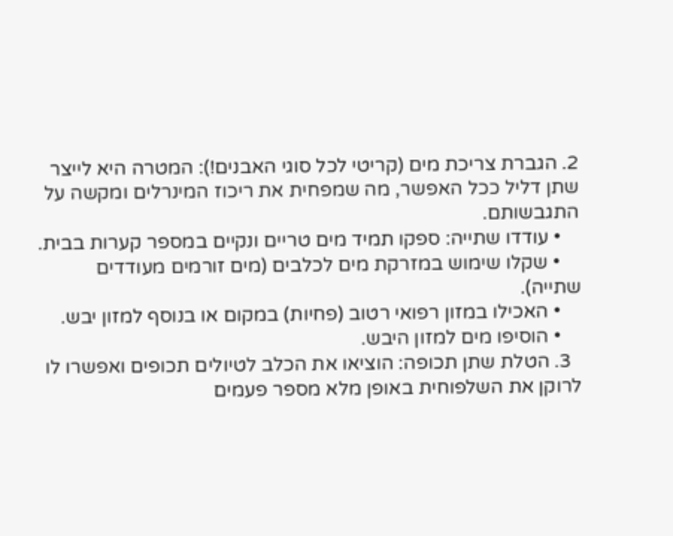2. הגברת צריכת מים (קריטי לכל סוגי האבנים!): המטרה היא לייצר שתן דליל ככל האפשר, מה שמפחית את ריכוז המינרלים ומקשה על התגבשותם.
    • עודדו שתייה: ספקו תמיד מים טריים ונקיים במספר קערות בבית.
    • שקלו שימוש במזרקת מים לכלבים (מים זורמים מעודדים שתייה).
    • האכילו במזון רפואי רטוב (פחיות) במקום או בנוסף למזון יבש.
    • הוסיפו מים למזון היבש.
  3. הטלת שתן תכופה: הוציאו את הכלב לטיולים תכופים ואפשרו לו לרוקן את השלפוחית באופן מלא מספר פעמים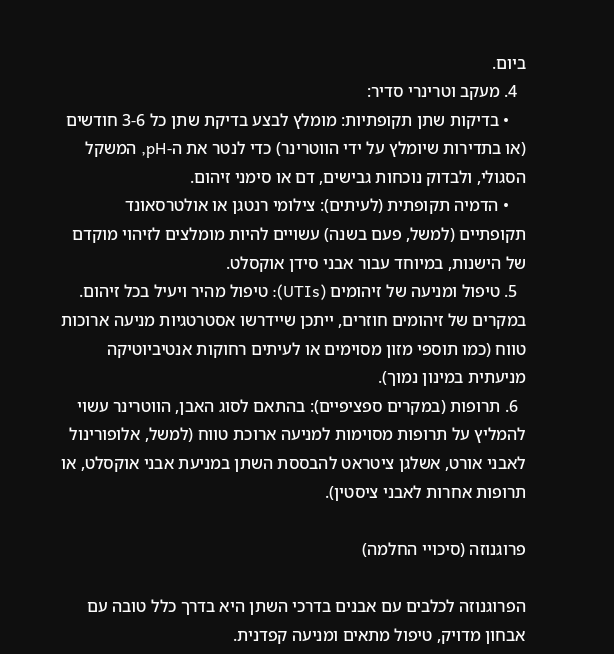ביום.
  4. מעקב וטרינרי סדיר:
    • בדיקות שתן תקופתיות: מומלץ לבצע בדיקת שתן כל 3-6 חודשים (או בתדירות שיומלץ על ידי הווטרינר) כדי לנטר את ה-pH, המשקל הסגולי, ולבדוק נוכחות גבישים, דם או סימני זיהום.
    • הדמיה תקופתית (לעיתים): צילומי רנטגן או אולטרסאונד תקופתיים (למשל, פעם בשנה) עשויים להיות מומלצים לזיהוי מוקדם של הישנות, במיוחד עבור אבני סידן אוקסלט.
  5. טיפול ומניעה של זיהומים (UTIs): טיפול מהיר ויעיל בכל זיהום. במקרים של זיהומים חוזרים, ייתכן שיידרשו אסטרטגיות מניעה ארוכות טווח (כמו תוספי מזון מסוימים או לעיתים רחוקות אנטיביוטיקה מניעתית במינון נמוך).
  6. תרופות (במקרים ספציפיים): בהתאם לסוג האבן, הווטרינר עשוי להמליץ על תרופות מסוימות למניעה ארוכת טווח (למשל, אלופורינול לאבני אורט, אשלגן ציטראט להבססת השתן במניעת אבני אוקסלט, או תרופות אחרות לאבני ציסטין).

פרוגנוזה (סיכויי החלמה)

הפרוגנוזה לכלבים עם אבנים בדרכי השתן היא בדרך כלל טובה עם אבחון מדויק, טיפול מתאים ומניעה קפדנית.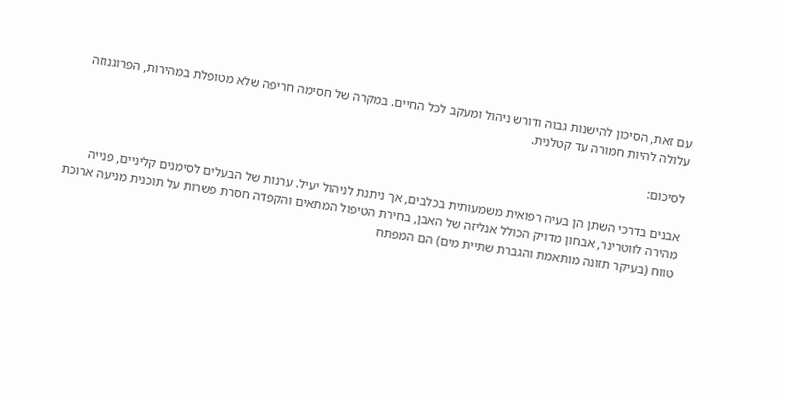עם זאת, הסיכון להישנות גבוה ודורש ניהול ומעקב לכל החיים. במקרה של חסימה חריפה שלא מטופלת במהירות, הפרוגנוזה עלולה להיות חמורה עד קטלנית.

לסיכום:

אבנים בדרכי השתן הן בעיה רפואית משמעותית בכלבים, אך ניתנת לניהול יעיל. ערנות של הבעלים לסימנים קליניים, פנייה מהירה לווטרינר, אבחון מדויק הכולל אנליזה של האבן, בחירת הטיפול המתאים והקפדה חסרת פשרות על תוכנית מניעה ארוכת טווח (בעיקר תזונה מותאמת והגברת שתיית מים) הם המפתח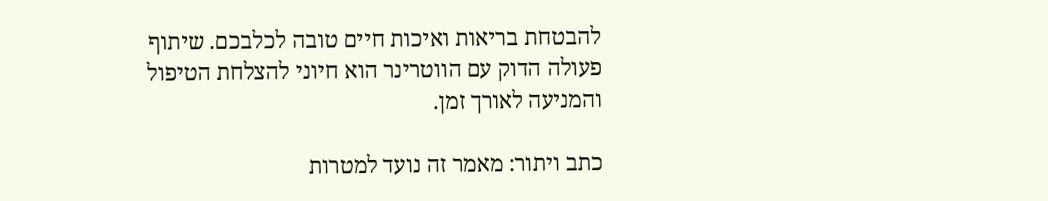להבטחת בריאות ואיכות חיים טובה לכלבכם. שיתוף פעולה הדוק עם הווטרינר הוא חיוני להצלחת הטיפול והמניעה לאורך זמן.

כתב ויתור: מאמר זה נועד למטרות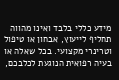מידע כללי בלבד ואינו מהווה תחליף לייעוץ, אבחון או טיפול וטרינרי מקצועי. בכל שאלה או בעיה רפואית הנוגעת לכלבכם,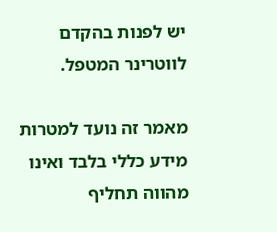יש לפנות בהקדם לווטרינר המטפל.

מאמר זה נועד למטרות מידע כללי בלבד ואינו מהווה תחליף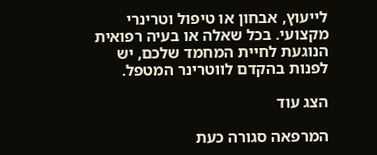לייעוץ, אבחון או טיפול וטרינרי מקצועי. בכל שאלה או בעיה רפואית הנוגעת לחיית המחמד שלכם, יש לפנות בהקדם לווטרינר המטפל.

הצג עוד

המרפאה סגורה כעת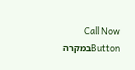Call Now Buttonבמקרה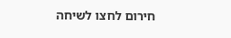חירום לחצו לשיחה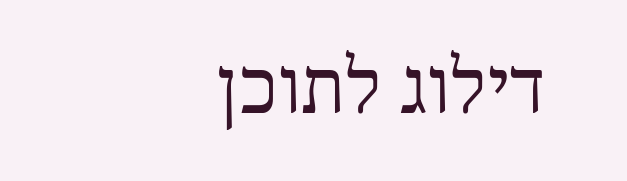דילוג לתוכן